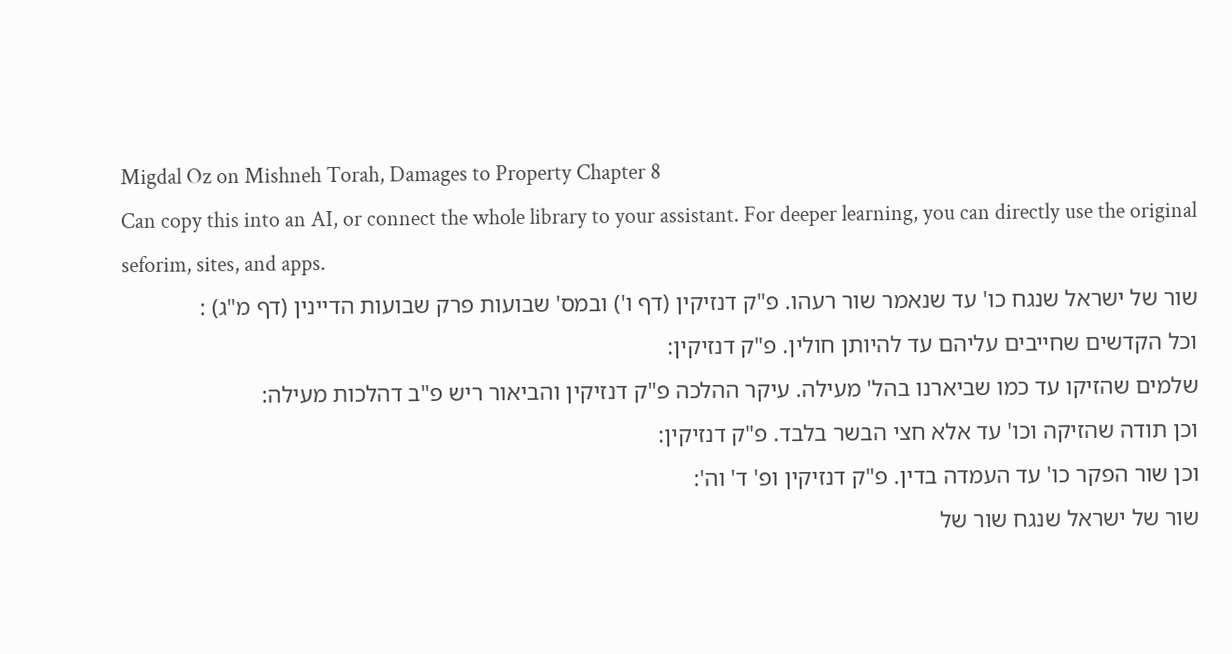Migdal Oz on Mishneh Torah, Damages to Property Chapter 8
Can copy this into an AI, or connect the whole library to your assistant. For deeper learning, you can directly use the original seforim, sites, and apps.
שור של ישראל שנגח כו' עד שנאמר שור רעהו. פ"ק דנזיקין (דף ו') ובמס' שבועות פרק שבועות הדיינין (דף מ"ג) :
וכל הקדשים שחייבים עליהם עד להיותן חולין. פ"ק דנזיקין:
שלמים שהזיקו עד כמו שביארנו בהל' מעילה. עיקר ההלכה פ"ק דנזיקין והביאור ריש פ"ב דהלכות מעילה:
וכן תודה שהזיקה וכו' עד אלא חצי הבשר בלבד. פ"ק דנזיקין:
וכן שור הפקר כו' עד העמדה בדין. פ"ק דנזיקין ופ' ד' וה':
שור של ישראל שנגח שור של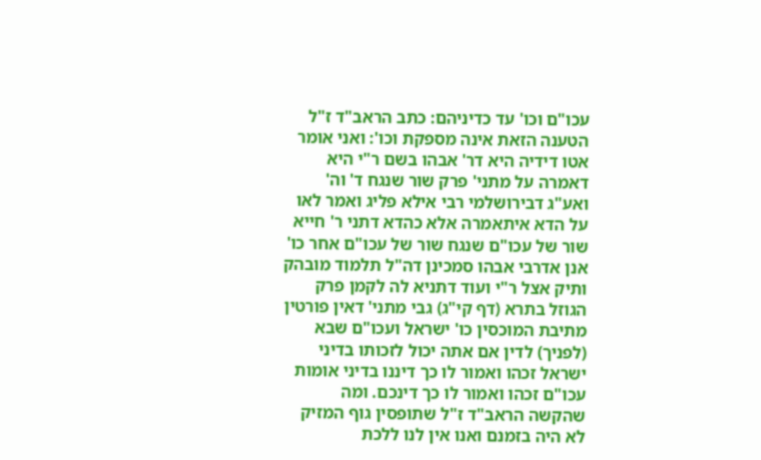עכו"ם וכו' עד כדיניהם: כתב הראב"ד ז"ל הטענה הזאת אינה מספקת וכו': ואני אומר אטו דידיה היא דר' אבהו בשם ר"י היא דאמרה על מתני' פרק שור שנגח ד' וה' ואע"ג דבירושלמי רבי אילא פליג ואמר לאו על הדא איתאמרה אלא כהדא דתני ר' חייא שור של עכו"ם שנגח שור של עכו"ם אחר כו' אנן אדרבי אבהו סמכינן דה"ל תלמוד מובהק ותיק אצל ר"י ועוד דתניא לה לקמן פרק הגוזל בתרא (דף קי"ג) גבי מתני' דאין פורטין מתיבת המוכסין כו' ישראל ועכו"ם שבא (לפניך) לדין אם אתה יכול לזכותו בדיני ישראל זכהו ואמור לו כך דיננו בדיני אומות עכו"ם זכהו ואמור לו כך דינכם. ומה שהקשה הראב"ד ז"ל שתופסין גוף המזיק לא היה בזמנם ואנו אין לנו ללכת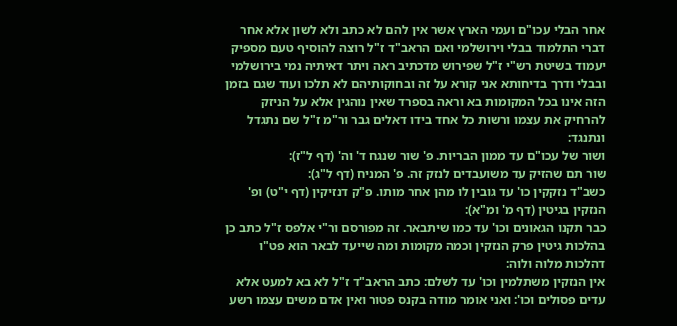אחר הבלי עכו"ם ועמי הארץ אשר אין להם לא כתב ולא לשון אלא אחר דברי התלמוד בבלי וירושלמי ואם הראב"ד ז"ל רוצה להוסיף טעם מספיק יעמוד בשיטת רש"י ז"ל שפירוש מדכתיב ראה ויתר דאיתיה נמי בירושלמי ובבלי ודרך בדיחותא אני קורא על זה ובחוקותיהם לא תלכו ועוד שגם בזמן הזה אינו בכל המקומות בא וראה בספרד שאין נוהגין אלא על הניזק להרחיק את עצמו ורשות כל אחד בידו דאלים גבר ור"מ ז"ל שם נתגדל ונתנגד:
ושור של עכו"ם עד ממון הבריות. פ' שור שנגח ד' וה' (דף ל"ז):
שור תם שהזיק עד משועבדים לנזק זה. פ' המניח (דף ל"ג):
כשב"ד נזקקין כו' עד גובין לו מהן אחר מותו. פ"ק דנזיקין (דף י"ט) ופ' הנזקין בגיטין (דף מ' ומ"א):
כבר תקנו הגאונים וכו' עד כמו שיתבאר. זה מפורסם ור"י אלפס ז"ל כתב כן בהלכות גיטין פרק הנזקין וכמה מקומות ומה שייעד לבאר הוא פט"ו דהלכות מלוה ולוה:
אין הנזקין משתלמין וכו' עד לשלם: כתב הראב"ד ז"ל לא בא למעט אלא עדים פסולים וכו': ואני אומר מודה בקנס פטור ואין אדם משים עצמו רשע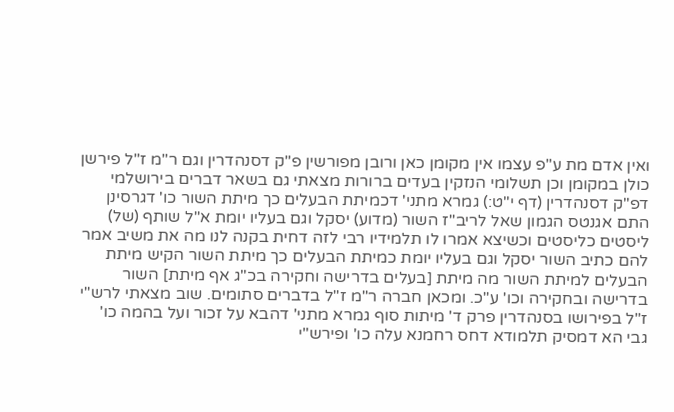ואין אדם מת ע"פ עצמו אין מקומן כאן ורובן מפורשין פ"ק דסנהדרין וגם ר"מ ז"ל פירשן כולן במקומן וכן תשלומי הנזקין בעדים ברורות מצאתי גם בשאר דברים בירושלמי דפ"ק דסנהדרין (דף י"ט:) גמרא מתני' דכמיתת הבעלים כך מיתת השור כו' דגרסינן התם אגנטס הגמון שאל לריב"ז השור (מדוע) יסקל וגם בעליו יומת א"ל שותף (של) ליסטים כליסטים וכשיצא אמרו לו תלמידיו רבי לזה דחית בקנה לנו מה את משיב אמר להם כתיב השור יסקל וגם בעליו יומת כמיתת הבעלים כך מיתת השור הקיש מיתת הבעלים למיתת השור מה מיתת [בעלים בדרישה וחקירה בכ"ג אף מיתת] השור בדרישה ובחקירה וכו' ע"כ. ומכאן חברה ר"מ ז"ל בדברים סתומים. שוב מצאתי לרש"י ז"ל בפירושו בסנהדרין פרק ד' מיתות סוף גמרא מתני' דהבא על זכור ועל בהמה כו' גבי הא דמסיק תלמודא דחס רחמנא עלה כו' ופירש"י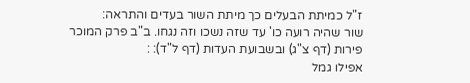ז"ל כמיתת הבעלים כך מיתת השור בעדים והתראה:
שור שהיה רועה כו' עד שזה נשכו וזה נגחו. ב"ב פרק המוכר פירות (דף צ"ג) ובשבועת העדות (דף ל"ד): :
אפילו גמל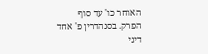האוחר כו' עד סוף הפרק. בסנהדרין פ' אחד דיני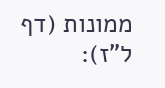ממונות (דף ל"ז):